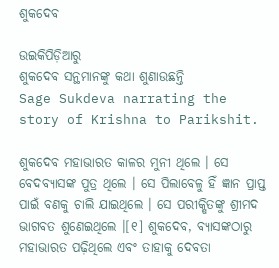ଶୁକଦେବ

ଉଇକିପିଡ଼ିଆ‌ରୁ
ଶୁକଦେବ ସନ୍ଥମାନଙ୍କୁ କଥା ଶୁଣାଉଛନ୍ତି
Sage Sukdeva narrating the story of Krishna to Parikshit.

ଶୁକଦେବ ମହାଭାରତ କାଳର ମୁନୀ ଥିଲେ । ସେ ବେଦବ୍ୟାସଙ୍କ ପୁତ୍ର ଥିଲେ । ସେ ପିଲାବେଳୁ ହିଁ ଜ୍ଞାନ ପ୍ରାପ୍ତ ପାଇଁ ବଣକୁ ଚାଲି ଯାଇଥିଲେ । ସେ ପରୀକ୍ଷିତଙ୍କୁ ଶ୍ରୀମଦ ଭାଗବତ ଶୁଣେଇଥିଲେ ।[୧] ଶୁକଦେବ, ବ୍ୟାସଙ୍କଠାରୁ ମହାଭାରତ ପଢ଼ିଥିଲେ ଏବଂ ତାହାକୁ ଦେବତା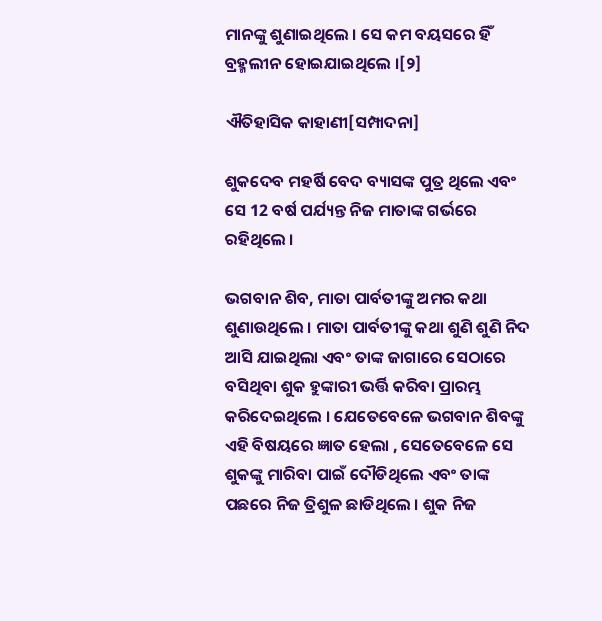ମାନଙ୍କୁ ଶୁଣାଇଥିଲେ । ସେ କମ ବୟସରେ ହିଁ ବ୍ରହ୍ମଲୀନ ହୋଇଯାଇଥିଲେ ।[୨]

ଐତିହାସିକ କାହାଣୀ[ସମ୍ପାଦନା]

ଶୁକଦେବ ମହର୍ଷି ବେଦ ବ୍ୟାସଙ୍କ ପୁତ୍ର ଥିଲେ ଏବଂ ସେ 12 ବର୍ଷ ପର୍ଯ୍ୟନ୍ତ ନିଜ ମାତାଙ୍କ ଗର୍ଭରେ ରହିଥିଲେ ।

ଭଗବାନ ଶିବ, ମାତା ପାର୍ବତୀଙ୍କୁ ଅମର କଥା ଶୁଣାଉଥିଲେ । ମାତା ପାର୍ବତୀଙ୍କୁ କଥା ଶୁଣି ଶୁଣି ନିଦ ଆସି ଯାଇଥିଲା ଏବଂ ତାଙ୍କ ଜାଗାରେ ସେଠାରେ ବସିଥିବା ଶୁକ ହୁଙ୍କାରୀ ଭର୍ତ୍ତି କରିବା ପ୍ରାରମ୍ଭ କରିଦେଇଥିଲେ । ଯେତେବେଳେ ଭଗବାନ ଶିବଙ୍କୁ ଏହି ବିଷୟରେ ଜ୍ଞାତ ହେଲା , ସେତେବେଳେ ସେ ଶୁକଙ୍କୁ ମାରିବା ପାଇଁ ଦୌଡିଥିଲେ ଏବଂ ତାଙ୍କ ପଛରେ ନିଜ ତ୍ରିଶୁଳ ଛାଡିଥିଲେ । ଶୁକ ନିଜ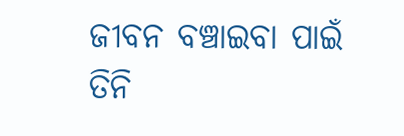ଜୀବନ ବଞ୍ଚାଇବା ପାଇଁ ତିନି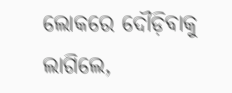ଲୋକରେ ଦୌଡ଼ିବାକୁ ଲାଗିଲେ,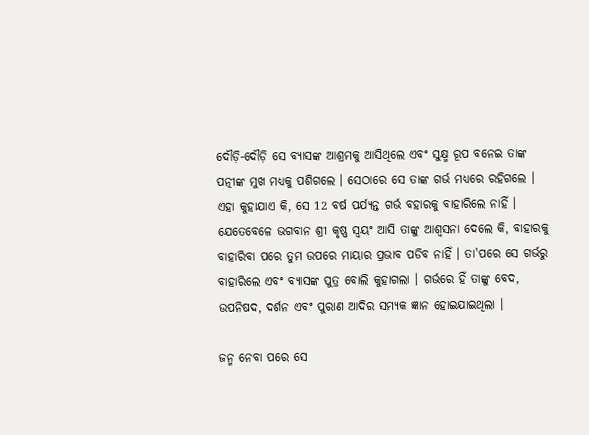ଦୌଡ଼ି-ଦୌଡ଼ି ସେ ବ୍ୟାସଙ୍କ ଆଶ୍ରମକୁ ଆସିଥିଲେ ଏବଂ ସୁକ୍ଷ୍ମ ରୂପ ବନେଇ ତାଙ୍କ ପତ୍ନୀଙ୍କ ମୁଖ ମଧ୍ୟକୁ ପଶିଗଲେ । ସେଠାରେ ସେ ତାଙ୍କ ଗର୍ଭ ମଧ୍ୟରେ ରହିଗଲେ । ଏହା କୁହାଯାଏ କି, ସେ 12 ବର୍ଷ ପର୍ଯ୍ୟନ୍ତ ଗର୍ଭ ବହାରକୁ ବାହାରିଲେ ନାହିଁ । ଯେତେବେଳେ ଭଗବାନ ଶ୍ରୀ କୃଷ୍ଣ ସ୍ୱୟଂ ଆସି ତାଙ୍କୁ ଆଶ୍ୱସନା ଦେଲେ କି, ବାହାରକୁ ବାହାରିବା ପରେ ତୁମ ଉପରେ ମାୟାର ପ୍ରଭାବ ପଡିବ ନାହିଁ । ତା'ପରେ ସେ ଗର୍ଭରୁ ବାହାରିଲେ ଏବଂ ବ୍ୟାସଙ୍କ ପୁତ୍ର ବୋଲି କୁହାଗଲା । ଗର୍ଭରେ ହିଁ ତାଙ୍କୁ ବେଦ, ଉପନିଷଦ, ଦର୍ଶନ ଏବଂ ପୁରାଣ ଆଦିର ସମ୍ୟକ ଜ୍ଞାନ ହୋଇଯାଇଥିଲା ।

ଜନ୍ମ ନେବା ପରେ ସେ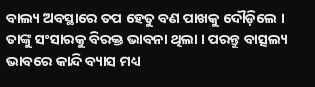ବାଲ୍ୟ ଅବସ୍ଥାରେ ତପ ହେତୁ ବଣ ପାଖକୁ ଦୌଡ଼ିଲେ । ତାଙ୍କୁ ସଂସାରକୁ ବିରକ୍ତ ଭାବନା ଥିଲା । ପରନ୍ତୁ ବାତ୍ସଲ୍ୟ ଭାବରେ କାନ୍ଦି ବ୍ୟାସ ମଧ୍ୟ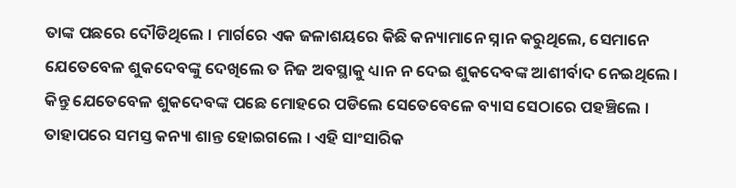ତାଙ୍କ ପଛରେ ଦୌଡିଥିଲେ । ମାର୍ଗରେ ଏକ ଜଳାଶୟରେ କିଛି କନ୍ୟାମାନେ ସ୍ନାନ କରୁଥିଲେ, ସେମାନେ ଯେତେବେଳ ଶୁକଦେବଙ୍କୁ ଦେଖିଲେ ତ ନିଜ ଅବସ୍ଥାକୁ ଧ୍ୟାନ ନ ଦେଇ ଶୁକଦେବଙ୍କ ଆଶୀର୍ବାଦ ନେଇଥିଲେ । କିନ୍ତୁ ଯେତେବେଳ ଶୁକଦେବଙ୍କ ପଛେ ମୋହରେ ପଡିଲେ ସେତେବେଳେ ବ୍ୟାସ ସେଠାରେ ପହଞ୍ଚିଲେ । ତାହାପରେ ସମସ୍ତ କନ୍ୟା ଶାନ୍ତ ହୋଇଗଲେ । ଏହି ସାଂସାରିକ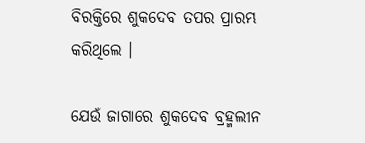ବିରକ୍ତିରେ ଶୁକଦେବ ତପର ପ୍ରାରମ୍ଭ କରିଥିଲେ ।

ଯେଉଁ ଜାଗାରେ ଶୁକଦେବ ବ୍ରହ୍ମଲୀନ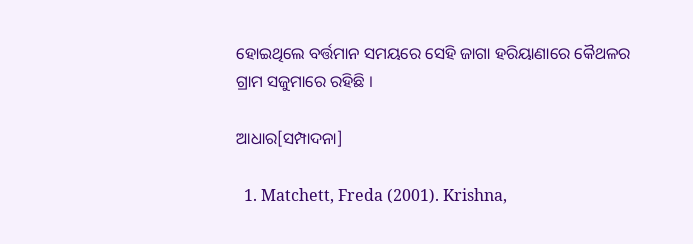ହୋଇଥିଲେ ବର୍ତ୍ତମାନ ସମୟରେ ସେହି ଜାଗା ହରିୟାଣାରେ କୈଥଳର ଗ୍ରାମ ସଜୁମାରେ ରହିଛି ।

ଆଧାର[ସମ୍ପାଦନା]

  1. Matchett, Freda (2001). Krishna,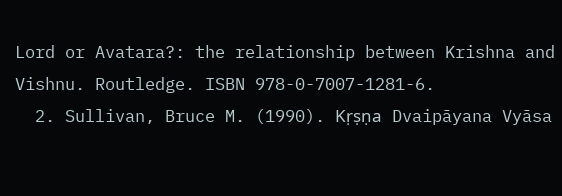Lord or Avatara?: the relationship between Krishna and Vishnu. Routledge. ISBN 978-0-7007-1281-6.
  2. Sullivan, Bruce M. (1990). Kṛṣṇa Dvaipāyana Vyāsa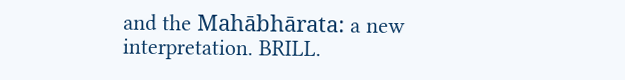and the Mahābhārata: a new interpretation. BRILL.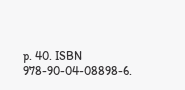p. 40. ISBN 978-90-04-08898-6.